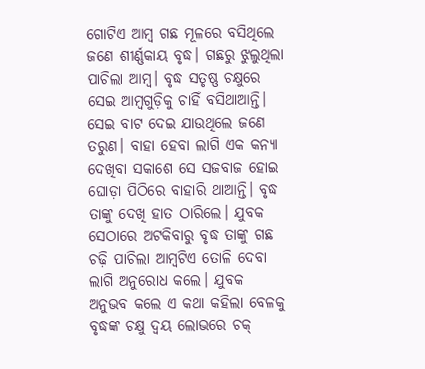ଗୋଟିଏ ଆମ୍ବ ଗଛ ମୂଳରେ ବସିଥିଲେ ଜଣେ ଶୀର୍ଣ୍ଣକାୟ ବୃଦ୍ଧ। ଗଛରୁ ଝୁଲୁଥିଲା ପାଚିଲା ଆମ୍ବ। ବୃଦ୍ଧ ସତୃଷ୍ଣ ଚକ୍ଷୁରେ ସେଇ ଆମ୍ବଗୁଡ଼ିକୁ ଚାହିଁ ବସିଥାଆନ୍ତି। ସେଇ ବାଟ ଦେଇ ଯାଉଥିଲେ ଜଣେ ତରୁଣ। ବାହା ହେବା ଲାଗି ଏକ କନ୍ୟା ଦେଖିବା ସକାଶେ ସେ ସଜବାଜ ହୋଇ ଘୋଡ଼ା ପିଠିରେ ବାହାରି ଥାଆନ୍ତି। ବୃଦ୍ଧ ତାଙ୍କୁ ଦେଖି ହାତ ଠାରିଲେ। ଯୁବକ ସେଠାରେ ଅଟକିବାରୁ ବୃଦ୍ଧ ତାଙ୍କୁ ଗଛ ଚଢ଼ି ପାଚିଲା ଆମ୍ବଟିଏ ତୋଳି ଦେବା ଲାଗି ଅନୁରୋଧ କଲେ। ଯୁବକ ଅନୁଭବ କଲେ ଏ କଥା କହିଲା ବେଳକୁ ବୃଦ୍ଧଙ୍କ ଚକ୍ଷୁ ଦ୍ବୟ ଲୋଭରେ ଚକ୍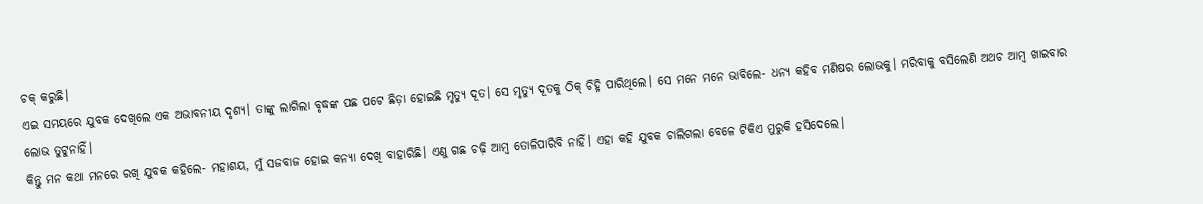ଚକ୍ କରୁଛି।
ଏଇ ସମୟରେ ଯୁବକ ଦେଖିଲେ ଏକ ଅଭାବନୀୟ ଦୃଶ୍ୟ। ତାଙ୍କୁ ଲାଗିଲା ବୃଦ୍ଧଙ୍କ ପଛ ପଟେ ଛିଡ଼ା ହୋଇଛି ମୃତ୍ୟୁ ଦୂତ। ସେ ମୃତ୍ୟୁ ଦୂତକୁ ଠିକ୍ ଚିହ୍ନି ପାରିଥିଲେ। ସେ ମନେ ମନେ ଭାବିଲେ- ଧନ୍ୟ କହିବ ମଣିଷର ଲୋଭକୁ। ମରିବାକୁ ବସିଲେଣି ଅଥଚ ଆମ୍ବ ଖାଇବାର ଲୋଭ ତୁଟୁନାହିଁ।
କିନ୍ତୁ ମନ କଥା ମନରେ ରଖି ଯୁବକ କହିଲେ- ମହାଶୟ, ମୁଁ ସଜବାଜ ହୋଇ କନ୍ୟା ଦେଖି ବାହାରିଛି। ଏଣୁ ଗଛ ଚଢ଼ି ଆମ୍ବ ତୋଳିପାରିବି ନାହିଁ। ଏହା କହି ଯୁବକ ଚାଲିଗଲା ବେଳେ ଟିକିଏ ମୁରୁକି ହସିଦେଲେ।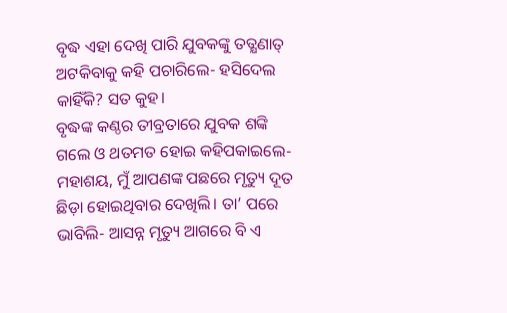ବୃଦ୍ଧ ଏହା ଦେଖି ପାରି ଯୁବକଙ୍କୁ ତତ୍କ୍ଷଣାତ୍ ଅଟକିବାକୁ କହି ପଚାରିଲେ- ହସିଦେଲ କାହିଁକି? ସତ କୁହ।
ବୃଦ୍ଧଙ୍କ କଣ୍ଠର ତୀବ୍ରତାରେ ଯୁବକ ଶଙ୍କି ଗଲେ ଓ ଥତମତ ହୋଇ କହିପକାଇଲେ- ମହାଶୟ, ମୁଁ ଆପଣଙ୍କ ପଛରେ ମୃତ୍ୟୁ ଦୂତ ଛିଡ଼ା ହୋଇଥିବାର ଦେଖିଲି। ତା’ ପରେ ଭାବିଲି- ଆସନ୍ନ ମୃତ୍ୟୁ ଆଗରେ ବି ଏ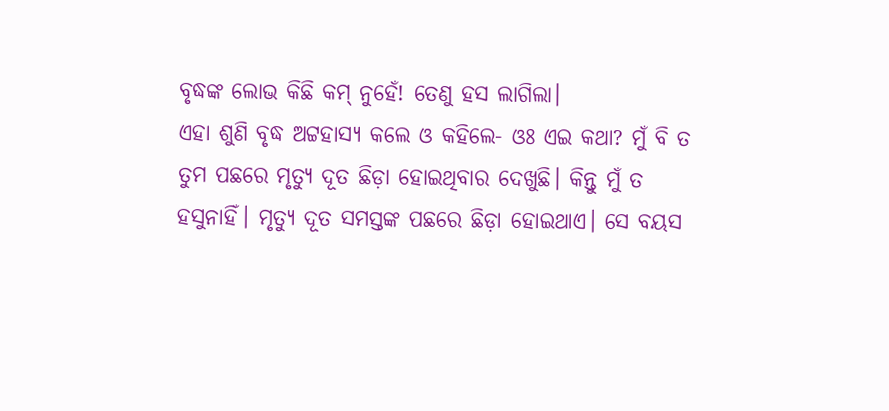ବୃଦ୍ଧଙ୍କ ଲୋଭ କିଛି କମ୍ ନୁହେଁ! ତେଣୁ ହସ ଲାଗିଲା।
ଏହା ଶୁଣି ବୃଦ୍ଧ ଅଟ୍ଟହାସ୍ୟ କଲେ ଓ କହିଲେ- ଓଃ ଏଇ କଥା? ମୁଁ ବି ତ ତୁମ ପଛରେ ମୃତ୍ୟୁ ଦୂତ ଛିଡ଼ା ହୋଇଥିବାର ଦେଖୁଛି। କିନ୍ତୁ ମୁଁ ତ ହସୁନାହିଁ। ମୃତ୍ୟୁ ଦୂତ ସମସ୍ତଙ୍କ ପଛରେ ଛିଡ଼ା ହୋଇଥାଏ। ସେ ବୟସ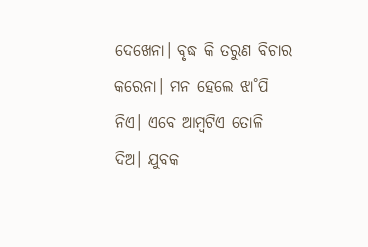ଦେଖେନା। ବୃଦ୍ଧ କି ତରୁଣ ବିଚାର କରେନା। ମନ ହେଲେ ଝା˚ପି ନିଏ। ଏବେ ଆମ୍ବଟିଏ ତୋଳି ଦିଅ। ଯୁବକ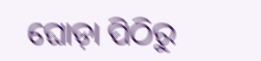ଘୋଡ଼ା ପିଠିରୁ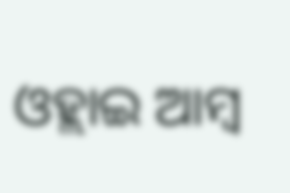ଓହ୍ଲାଇ ଆମ୍ବ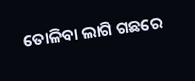ତୋଳିବା ଲାଗି ଗଛରେ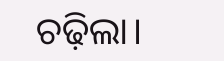ଚଢ଼ିଲା।